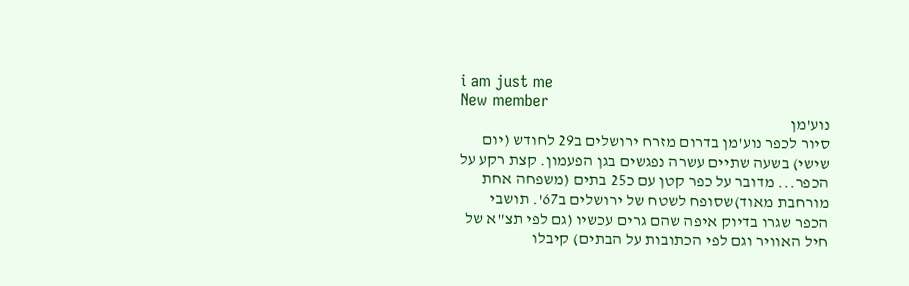i am just me
New member
נוע'מן
סיור לכפר נוע'מן בדרום מזרח ירושלים ב29 לחודש (יום שישי) בשעה שתיים עשרה נפגשים בגן הפעמון. קצת רקע על הכפר... מדובר על כפר קטן עם כ25 בתים (משפחה אחת מורחבת מאוד)שסופח לשטח של ירושלים ב67'. תושבי הכפר שגרו בדיוק איפה שהם גרים עכשיו (גם לפי תצ"א של חיל האוויר וגם לפי הכתובות על הבתים) קיבלו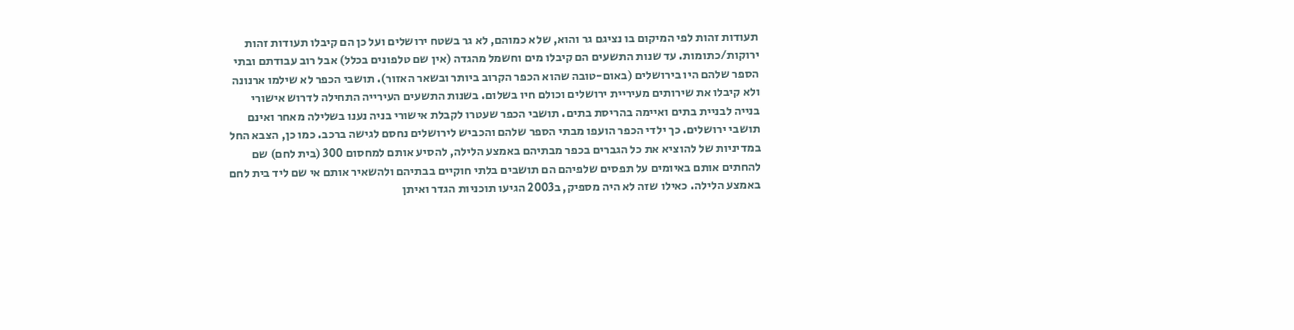תעודות זהות לפי המיקום בו נציגם גר והוא, שלא כמוהם, לא גר בשטח ירושלים ועל כן הם קיבלו תעודות זהות ירוקות/כתומות. עד שנות התשעים הם קיבלו מים וחשמל מהגדה (אין שם טלפונים בכלל) אבל רוב עבודתם ובתי הספר שלהם היו בירושלים (באום-טובה שהוא הכפר הקרוב ביותר ובשאר האזור). תושבי הכפר לא שילמו ארנונה ולא קיבלו את שירותים מעיריית ירושלים וכולם חיו בשלום. בשנות התשעים העירייה התחילה לדרוש אישורי בנייה לבניית בתים ואיימה בהריסת בתים. תושבי הכפר שעטרו לקבלת אישורי בניה נענו בשלילה מאחר ואינם תושבי ירושלים. כך ילדי הכפר הועפו מבתי הספר שלהם והכביש לירושלים נחסם לגישה ברכב. כמו כן, הצבא החל במדיניות של להוציא את כל הגברים בכפר מבתיהם באמצע הלילה, להסיע אותם למחסום 300 (בית לחם) שם להחתים אותם באיומים על תפסים שלפיהם הם תושבים בלתי חוקיים בבתיהם ולהשאיר אותם אי שם ליד בית לחם באמצע הלילה. כאילו שזה לא היה מספיק, ב2003 הגיעו תוכניות הגדר ואיתן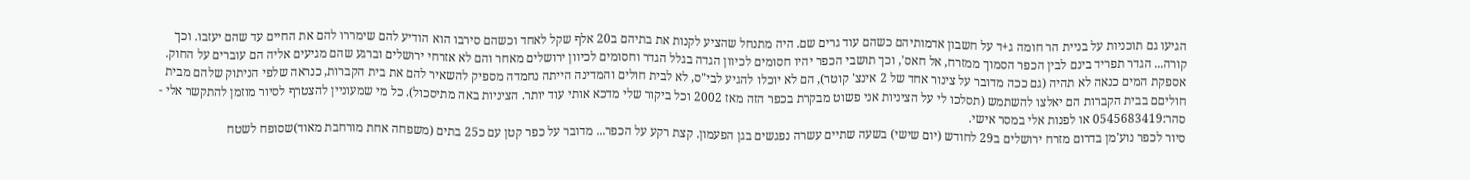הגיעו גם תוכניות על בניית הר חומה ג+ד על חשבון אדמותיהם כשהם עוד גרים שם. היה מתנחל שהציע לקנות את בתיהם ב20 אלף שקל לאחד וכשהם סירבו הוא הודיע להם שימררו להם את החיים עד שהם יעזבו. וכך קורה... הגדר תפריד בינם לבין הכפר הסמוך ממזרח, אל חאס', וכך תושבי הכפר יהיו חסומים לכיוון הגדה בגלל הגדר וחסומים לכיוון ירושלים מאחר והם לא אזרחי ירושלים וברגע שהם מגיעים אליה הם עוברים על החוק. אספקת המים כנאה לא תהיה (גם ככה מדובר על צינור אחד של 2 אינצ' קוטר), הם לא יוכלו להגיע לבי"ס, לא לבית חולים והמדינה הייתה נחמדה מספיק להשאיר להם את בית הקברות, כנראה שלפי הניתוק שלהם מבית חוליםם בבית הקברות הם יאלצו להשתמש (תסלכו לי על הציניות אני פשוט מבקרת בכפר הזה מאז 2002 וכל ביקור שלי מדכא אותי עוד יותר. הציניות באה מתיסכול). כל מי שמעוניין להצטרף לסיור מוזמן להתקשר אלי - סהר:0545683419 או לפנות אלי במסר אישי.
סיור לכפר נוע'מן בדרום מזרח ירושלים ב29 לחודש (יום שישי) בשעה שתיים עשרה נפגשים בגן הפעמון. קצת רקע על הכפר... מדובר על כפר קטן עם כ25 בתים (משפחה אחת מורחבת מאוד)שסופח לשטח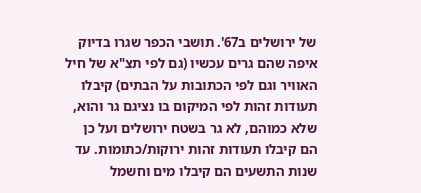של ירושלים ב67'. תושבי הכפר שגרו בדיוק איפה שהם גרים עכשיו (גם לפי תצ"א של חיל האוויר וגם לפי הכתובות על הבתים) קיבלו תעודות זהות לפי המיקום בו נציגם גר והוא, שלא כמוהם, לא גר בשטח ירושלים ועל כן הם קיבלו תעודות זהות ירוקות/כתומות. עד שנות התשעים הם קיבלו מים וחשמל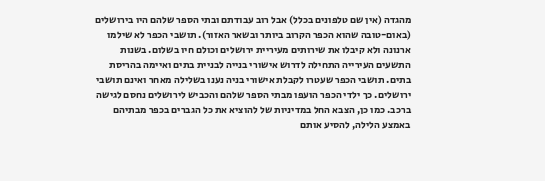מהגדה (אין שם טלפונים בכלל) אבל רוב עבודתם ובתי הספר שלהם היו בירושלים (באום-טובה שהוא הכפר הקרוב ביותר ובשאר האזור). תושבי הכפר לא שילמו ארנונה ולא קיבלו את שירותים מעיריית ירושלים וכולם חיו בשלום. בשנות התשעים העירייה התחילה לדרוש אישורי בנייה לבניית בתים ואיימה בהריסת בתים. תושבי הכפר שעטרו לקבלת אישורי בניה נענו בשלילה מאחר ואינם תושבי ירושלים. כך ילדי הכפר הועפו מבתי הספר שלהם והכביש לירושלים נחסם לגישה ברכב. כמו כן, הצבא החל במדיניות של להוציא את כל הגברים בכפר מבתיהם באמצע הלילה, להסיע אותם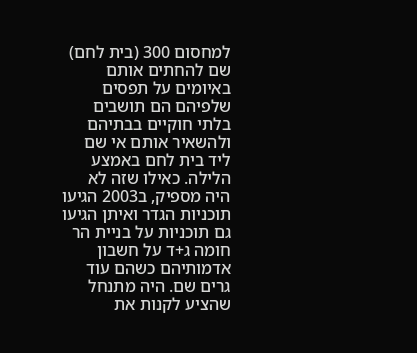למחסום 300 (בית לחם) שם להחתים אותם באיומים על תפסים שלפיהם הם תושבים בלתי חוקיים בבתיהם ולהשאיר אותם אי שם ליד בית לחם באמצע הלילה. כאילו שזה לא היה מספיק, ב2003 הגיעו תוכניות הגדר ואיתן הגיעו גם תוכניות על בניית הר חומה ג+ד על חשבון אדמותיהם כשהם עוד גרים שם. היה מתנחל שהציע לקנות את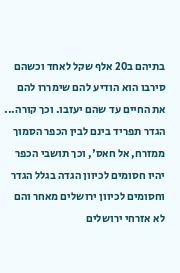בתיהם ב20 אלף שקל לאחד וכשהם סירבו הוא הודיע להם שימררו להם את החיים עד שהם יעזבו. וכך קורה... הגדר תפריד בינם לבין הכפר הסמוך ממזרח, אל חאס', וכך תושבי הכפר יהיו חסומים לכיוון הגדה בגלל הגדר וחסומים לכיוון ירושלים מאחר והם לא אזרחי ירושלים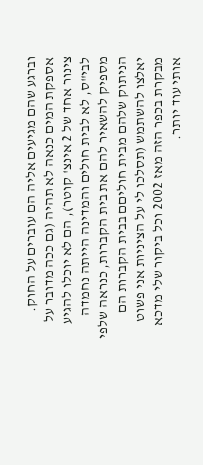וברגע שהם מגיעים אליה הם עוברים על החוק. אספקת המים כנאה לא תהיה (גם ככה מדובר על צינור אחד של 2 אינצ' קוטר), הם לא יוכלו להגיע לבי"ס, לא לבית חולים והמדינה הייתה נחמדה מספיק להשאיר להם את בית הקברות, כנראה שלפי הניתוק שלהם מבית חוליםם בבית הקברות הם יאלצו להשתמש (תסלכו לי על הציניות אני פשוט מבקרת בכפר הזה מאז 2002 וכל ביקור שלי מדכא אותי עוד יותר.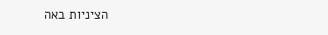הציניות באה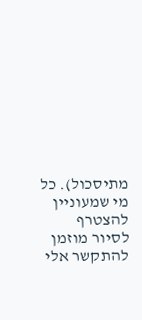מתיסכול). כל מי שמעוניין להצטרף לסיור מוזמן להתקשר אלי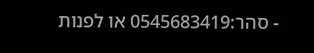- סהר:0545683419 או לפנות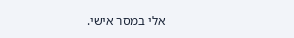אלי במסר אישי.